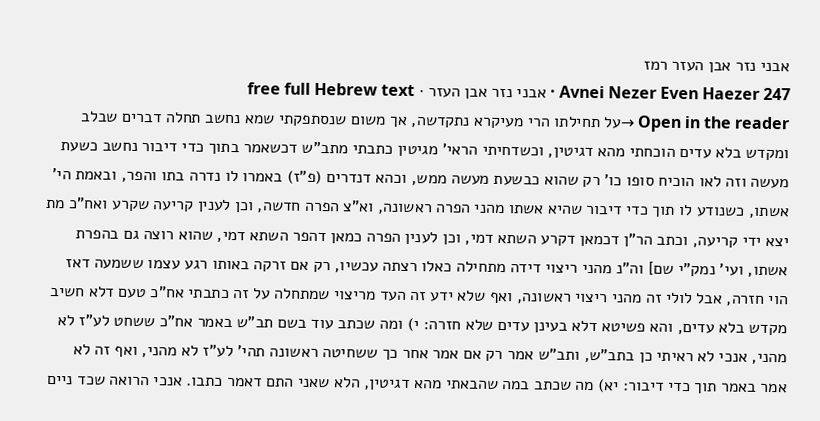אבני נזר אבן העזר רמז
Avnei Nezer Even Haezer 247 · אבני נזר אבן העזר · free full Hebrew text
Open in the reader →על תחילתו הרי מעיקרא נתקדשה, אך משום שנסתפקתי שמא נחשב תחלה דברים שבלב ומקדש בלא עדים הוכחתי מהא דגיטין, וכשדחיתי הראי' מגיטין כתבתי מתב"ש דכשאמר בתוך כדי דיבור נחשב כשעת מעשה וזה לאו הוכיח סופו כו' רק שהוא כבשעת מעשה ממש, וכהא דנדרים (פ"ז) באמרו לו נדרה בתו והפר, ובאמת הי' אשתו, כשנודע לו תוך כדי דיבור שהיא אשתו מהני הפרה ראשונה, וא"צ הפרה חדשה, וכן לענין קריעה שקרע ואח"כ מת יצא ידי קריעה, וכתב הר"ן דכמאן דקרע השתא דמי, וכן לענין הפרה כמאן דהפר השתא דמי, שהוא רוצה גם בהפרת אשתו, ועי' נמק"י שם] וה"נ מהני ריצוי דידה מתחילה כאלו רצתה עכשיו, רק אם זרקה באותו רגע עצמו ששמעה דאז הוי חזרה, אבל לולי זה מהני ריצוי ראשונה, ואף שלא ידע זה העד מריצוי שמתחלה על זה כתבתי אח"כ טעם דלא חשיב מקדש בלא עדים, והא פשיטא דלא בעינן עדים שלא חזרה: י) ומה שכתב עוד בשם תב"ש באמר אח"כ ששחט לע"ז לא מהני, אנכי לא ראיתי כן בתב"ש, ותב"ש אמר רק אם אמר אחר כך ששחיטה ראשונה תהי' לע"ז לא מהני, ואף זה לא אמר באמר תוך כדי דיבור: יא) מה שכתב במה שהבאתי מהא דגיטין, הלא שאני התם דאמר כתבו. אנכי הרואה שכד ניים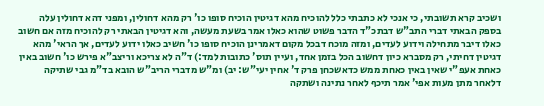ושכיב קרא תשובתי, כי אנכי לא כתבתי כלל להוכיח מהא דגיטין הוכיח סופו כו' רק מהא דחולין, ומפני דהא דחולין עלה בספק הבאתי דברי התב"ש דבתכ"ד הדבר פשוט שהוא כאלו אמר בשעת מעשה, והא דגיטין הבאתי רק להוכיח מזה אם חשוב כאלו דיבר מתחילה וידוע לעדים, ומזה מוכח דבכל מקום דאמרינן הוכיח סופו כו' חשיב כאלו ידוע לעדים, אך הראי' מהא דגיטין דחיתי, רק מסברא כיון דחשוב הכל בזמן אחד, ועיין תוס' כתובות למד:) ד"ה לא צריכא וריצב"א פירש כו' חשוב באין כאחת אעפ"י שאין באין כאחת ממש כדאשכחן פרק ד' אחין יעי"ש: יב) ומ"ש מדברי הריב"ש הובא בד"מ גבי שתיקה דלאחר מתן מעות אפי' אמר תיכף לאחר נתינה ושתקה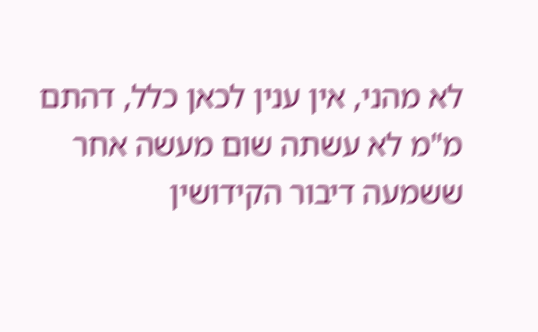לא מהני, אין ענין לכאן כלל, דהתם מ"מ לא עשתה שום מעשה אחר ששמעה דיבור הקידושין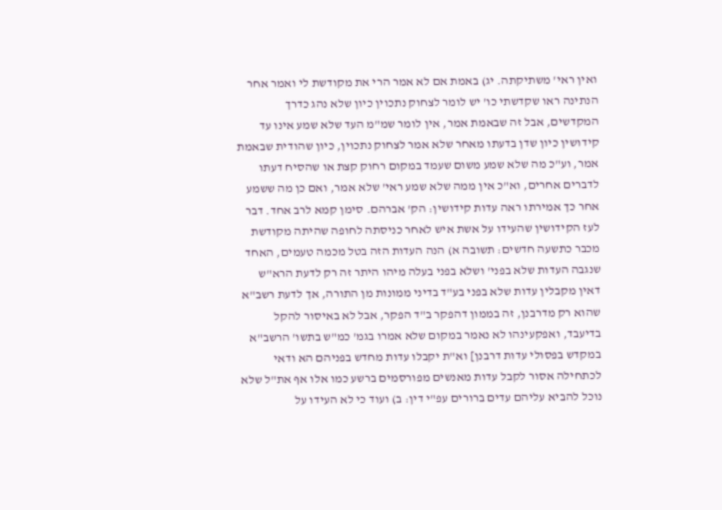ואין ראי' משתיקתה. יג) באמת אם לא אמר הרי את מקודשת לי ואמר אחר הנתינה ראו שקדשתי כו' יש לומר לצחוק נתכוין כיון שלא נהג כדרך המקדשים, אבל זה שבאמת אמר, אין לומר שמ"מ העד שלא שמע אינו עד קידושין כיון שדן בדעתו מאחר שלא אמר לצחוק נתכוין, כיון שהודית שבאמת אמר, וע"כ מה שלא שמע משום שעמד במקום רחוק קצת או שהסיח דעתו לדברים אחרים, וא"כ אין ממה שלא שמע ראי' שלא אמר, ואם כן מה ששמע אחר כך אמירתו ראה עדות קידושין: הק' אברהם. סימן קמא לרב אחד. דבר לעז הקידושין שהעידו על אשת איש לאחר כניסתה לחופה שהיתה מקודשת מכבר כתשעה חדשים: תשובה א) הנה העדות הזה בטל מכמה טעמים, האחד שנגבה העדות שלא בפני' ושלא בפני בעלה מיהו היתר זה רק לדעת הרא"ש דאין מקבלין עדות שלא בפני בע"ד בדיני ממונות מן התורה, אך לדעת רשב"א שהוא רק מדרבנן, זה בממון דהפקר ב"ד הפקר, אבל לא באיסור להקל בדיעבד, ואפקעינהו לא נאמר במקום שלא אמרו בגמ' כמ"ש בתשו' הרשב"א במקדש בפסולי עדות דרבנן] וא"ת יקבלו עדות מחדש בפניהם הא ודאי לכתחילה אסור לקבל עדות מאנשים מפורסמים ברשע כמו אלו אף את"ל שלא נוכל להביא עליהם עדים ברורים עפ"י דין: ב) ועוד כי לא העידו על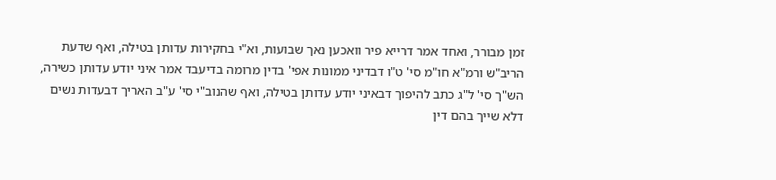זמן מבורר, ואחד אמר דרייא פיר וואכען נאך שבועות, וא"י בחקירות עדותן בטילה, ואף שדעת הריב"ש ורמ"א חו"מ סי' ט"ו דבדיני ממונות אפי' בדין מרומה בדיעבד אמר איני יודע עדותן כשירה, הש"ך סי' ל"ג כתב להיפוך דבאיני יודע עדותן בטילה, ואף שהנוב"י סי' ע"ב האריך דבעדות נשים דלא שייך בהם דין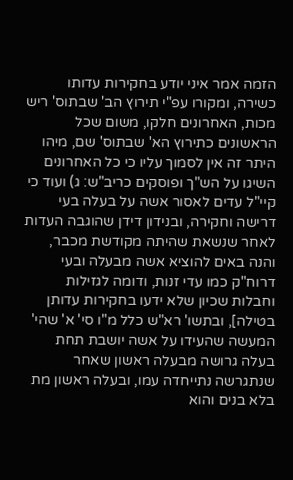הזמה אמר איני יודע בחקירות עדותו כשירה, ומקורו עפ"י תירוץ הב' שבתוס' ריש מכות, האחרונים חלקו, משום שכל הראשונים כתירוץ הא' שבתוס' שם, מיהו היתר זה אין לסמוך עליו כי כל האחרונים השיגו על הש"ך ופוסקים כריב"ש: ג) ועוד כי קיי"ל עדים לאסור אשה על בעלה בעי דרישה וחקירה, ובנידון דידן שהוגבה העדות לאחר שנשאת שהיתה מקודשת מכבר, והנה באים להוציא אשה מבעלה ובעי דרוח"ק כמו עדי זנות, ודומה לגזילות וחבלות שכיון שלא ידעו בחקירות עדותן בטילה], ובתשו' רא"ש כלל מ"ו סי' א' שהי' המעשה שהעידו על אשה יושבת תחת בעלה גרושה מבעלה ראשון שאחר שנתגרשה נתייחדה עמו, ובעלה ראשון מת בלא בנים והוא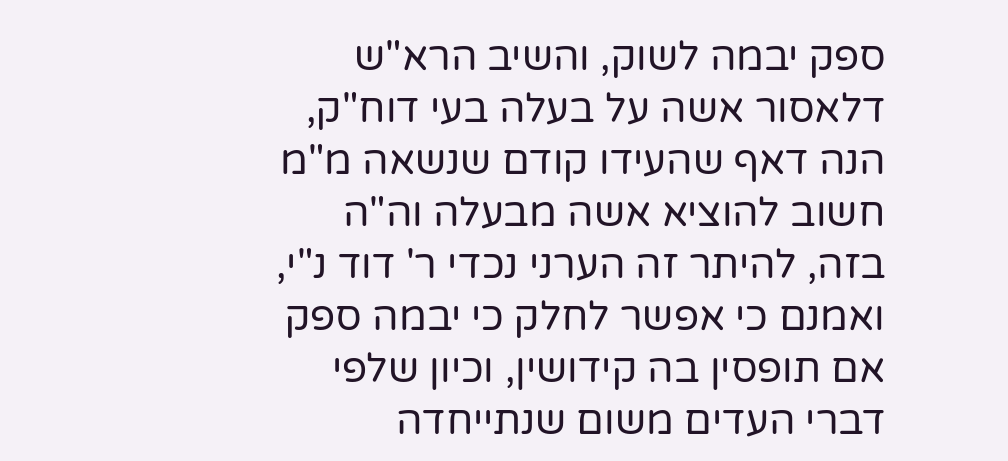ספק יבמה לשוק, והשיב הרא"ש דלאסור אשה על בעלה בעי דוח"ק, הנה דאף שהעידו קודם שנשאה מ"מ חשוב להוציא אשה מבעלה וה"ה בזה, להיתר זה הערני נכדי ר' דוד נ"י, ואמנם כי אפשר לחלק כי יבמה ספק אם תופסין בה קידושין, וכיון שלפי דברי העדים משום שנתייחדה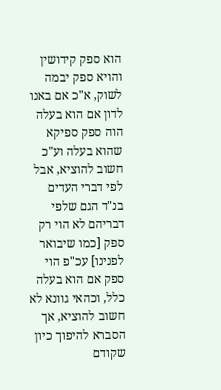הוא ספק קידושין והויא ספק יבמה לשוק, א"כ אם באנו לדון אם הוא בעלה הוה ספק ספיקא שהוא בעלה וע"כ חשוב להוציא, אבל לפי דברי העדים בנ"ד הגם שלפי דבריהם לא הוי רק ספק [כמו שיבואר לפנינו] עכ"פ הוי ספק אם הוא בעלה כלל, וכהאי גוונא לא חשוב להוציא, אך הסברא להיפוך כיון שקודם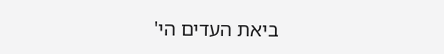ביאת העדים הי'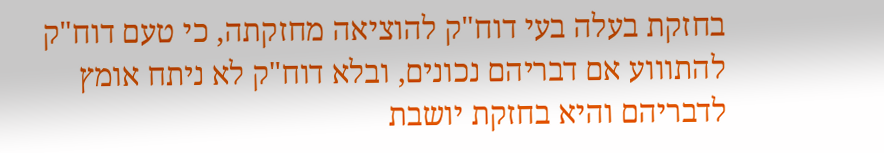בחזקת בעלה בעי דוח"ק להוציאה מחזקתה, כי טעם דוח"ק להתוווע אם דבריהם נכונים, ובלא דוח"ק לא ניתח אומץ לדבריהם והיא בחזקת יושבת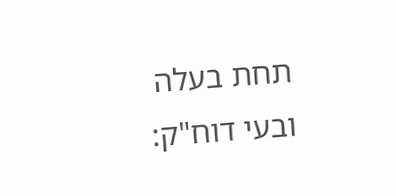תחת בעלה ובעי דוח"ק: